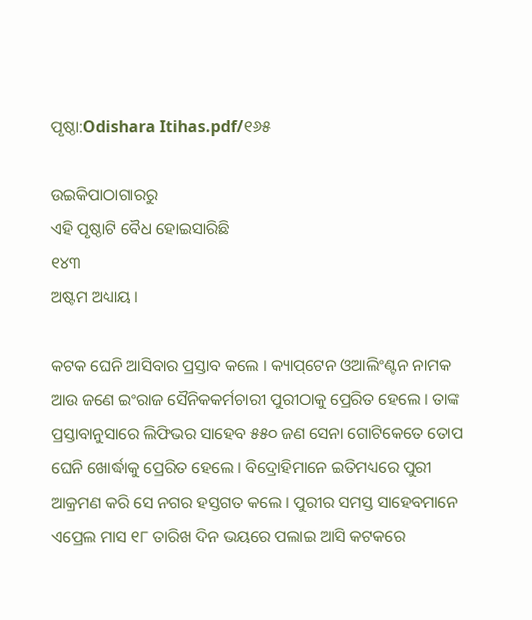ପୃଷ୍ଠା:Odishara Itihas.pdf/୧୬୫

ଉଇକିପାଠାଗାର‌ରୁ
ଏହି ପୃଷ୍ଠାଟି ବୈଧ ହୋଇସାରିଛି
୧୪୩
ଅଷ୍ଟମ ଅଧ୍ୟାୟ ।

କଟକ ଘେନି ଆସିବାର ପ୍ରସ୍ତାବ କଲେ । କ୍ୟାପ୍‌ଟେନ ଓଆଲିଂଣ୍ଟନ ନାମକ ଆଉ ଜଣେ ଇଂରାଜ ସୈନିକକର୍ମଚାରୀ ପୁରୀଠାକୁ ପ୍ରେରିତ ହେଲେ । ତାଙ୍କ ପ୍ରସ୍ତାବାନୁସାରେ ଲିଫିଭର ସାହେବ ୫୫୦ ଜଣ ସେନା ଗୋଟିକେତେ ତୋପ ଘେନି ଖୋର୍ଦ୍ଧାକୁ ପ୍ରେରିତ ହେଲେ । ବିଦ୍ରୋହିମାନେ ଇତିମଧ୍ୟରେ ପୁରୀ ଆକ୍ରମଣ କରି ସେ ନଗର ହସ୍ତଗତ କଲେ । ପୁରୀର ସମସ୍ତ ସାହେବମାନେ ଏପ୍ରେଲ ମାସ ୧୮ ତାରିଖ ଦିନ ଭୟରେ ପଲାଇ ଆସି କଟକରେ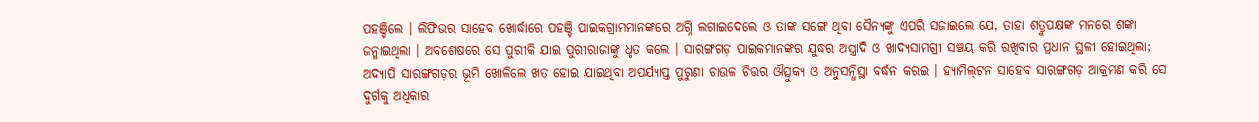ପ‌ହଞ୍ଚିଲେ । ଲିଫିଭର ସାହେବ ଖୋର୍ଦ୍ଧାରେ ପହଞ୍ଚି ପାଇକଗ୍ରାମମାନଙ୍କରେ ଅଗ୍ନି ଲଗାଇଦେଲେ ଓ ତାଙ୍କ ସଙ୍ଗେ ଥିବା ସୈନ୍ୟଙ୍କୁ ଏପରି ସଜାଇଲେ ଯେ, ତାହା ଶତ୍ରୁପକ୍ଷଙ୍କ ମନରେ ଶଙ୍କା ଜନ୍ମାଇଥିଲା । ଅବଶେଷରେ ସେ ପୁରୀକି ଯାଇ ପୁରୀରାଜାଙ୍କୁ ଧୃତ କଲେ । ସାରଙ୍ଗଗଡ଼ ପାଇକମାନଙ୍କର ଯୁଦ୍ଧର ଅସ୍ତ୍ରାଦି ଓ ଖାଦ୍ୟସାମଗ୍ରୀ ସଞ୍ଚୟ କରି ରଖିବାର ପ୍ରଧାନ ସ୍ଥଳୀ ହୋଇଥିଲା; ଅଦ୍ୟାପି ସାରଙ୍ଗ‌ଗଡ଼ର ଭୂମି ଖୋଳିଲେ ଖତ ହୋଇ ଯାଇଥିବା ଅପର୍ଯ୍ୟାପ୍ତ ପୁରୁଣା ଚାଉଳ ଚିତ୍ତର ଔତ୍ସୁକ୍ୟ ଓ ଅନୁସନ୍ଧିସ୍ଥା ବର୍ଦ୍ଧନ କରଇ । ହ୍ୟାମିଲ୍‌ଟନ ସାହେବ ସାରଙ୍ଗଗଡ଼ ଆକ୍ରମଣ କରି ସେ ଦୁର୍ଗକୁ ଅଧିକାର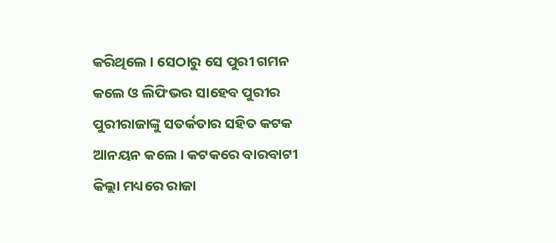କରିଥିଲେ । ସେଠାରୁ ସେ ପୁରୀ ଗମନ କଲେ ଓ ଲିଫିଭର ସାହେବ ପୁରୀର ପୁରୀରାଜାଙ୍କୁ ସତର୍କତାର ସ‌ହିତ କଟକ ଆନୟନ କଲେ । କଟକରେ ବାରବାଟୀ କିଲ୍ଲା ମଧ୍ୟରେ ରାଜା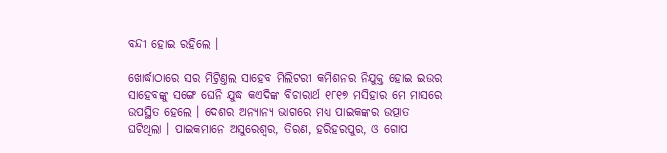ବନ୍ଦୀ ହୋଇ ରହିଲେ ।

ଖୋର୍ଦ୍ଧାଠାରେ ସର ମିଟ୍ରିଣ୍ତଲ ସାହେବ ମିଲିଟରୀ କମିଶନର ନିଯୁକ୍ତ ହୋଇ ଇଉର ସାହେବଙ୍କୁ ସଙ୍ଗେ ଘେନି ଯୁଦ୍ଧ କଏଦିଙ୍କ ବିଚାରାର୍ଥ ୧୮୧୭ ମସିହାର ମେ ମାସରେ ଉପସ୍ଥିତ ହେଲେ । ଦେଶର ଅନ୍ୟାନ୍ୟ ଭାଗରେ ମଧ୍ୟ ପାଇକଙ୍କର ଉତ୍ପାତ ଘଟିଥିଲା । ପାଇକମାନେ ଅସୁରେଶ୍ୱର, ତିରଣ, ହରିହରପୁର, ଓ ଗୋପ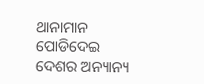ଥାନାମାନ ପୋଡିଦେଇ ଦେଶର ଅନ୍ୟାନ୍ୟ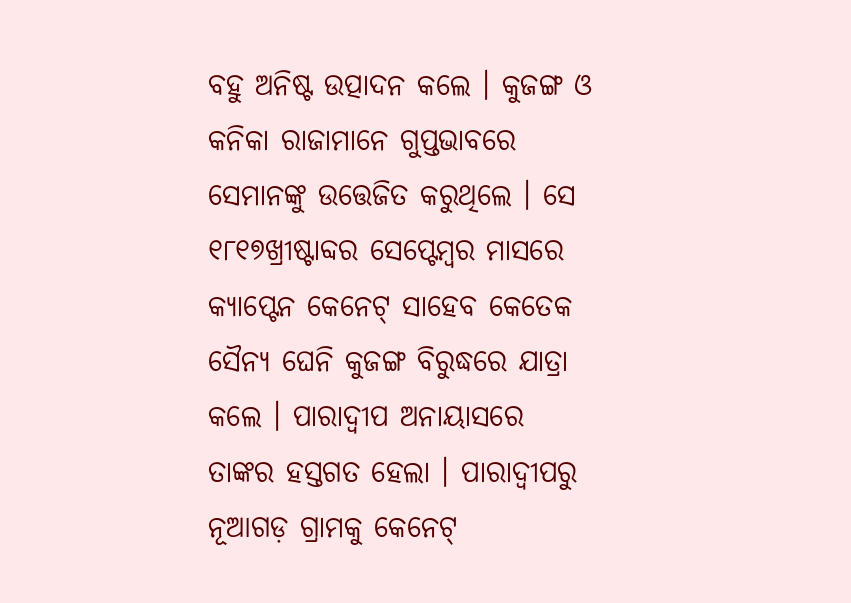ବ‌ହୁ ଅନିଷ୍ଟ ଉତ୍ପାଦନ କଲେ । କୁଜଙ୍ଗ ଓ କନିକା ରାଜାମାନେ ଗୁପ୍ତଭାବରେ ସେମାନଙ୍କୁ ଉତ୍ତେଜିତ କରୁଥିଲେ । ସେ ୧୮୧୭ଖ୍ରୀଷ୍ଟାବ୍ଦର ସେପ୍ଟେମ୍ବର ମାସରେ କ୍ୟାପ୍ଟେନ କେନେଟ୍ ସାହେବ କେତେକ ସୈନ୍ୟ ଘେନି କୁଜଙ୍ଗ ବିରୁଦ୍ଧରେ ଯାତ୍ରା କଲେ । ପାରାଦ୍ୱୀପ ଅନାୟାସରେ ତାଙ୍କର ହସ୍ତଗତ ହେଲା । ପାରାଦ୍ୱୀପରୁ ନୂଆଗଡ଼ ଗ୍ରାମକୁ କେନେଟ୍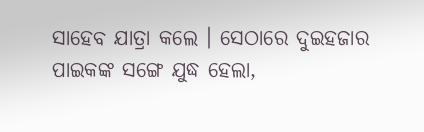ସାହେବ ଯାତ୍ରା କଲେ । ସେଠାରେ ଦୁଇହଜାର ପାଇକଙ୍କ ସଙ୍ଗେ ଯୁଦ୍ଧ ହେଲା,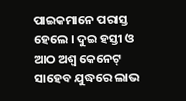ପାଇକମାନେ ପରାସ୍ତ ହେଲେ । ଦୁଇ ହସ୍ତୀ ଓ ଆଠ ଅଶ୍ୱ କେନେଟ୍ ସାହେବ ଯୁଦ୍ଧରେ ଲାଭ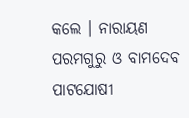କଲେ । ନାରାୟଣ ପରମଗୁରୁ ଓ ବାମଦେବ ପାଟ‌ଯୋଷୀ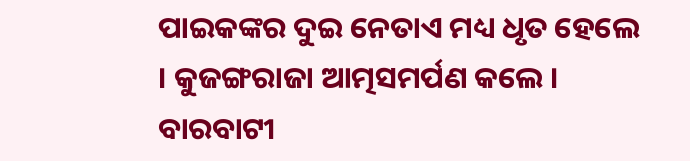ପାଇକଙ୍କର ଦୁଇ ନେତାଏ ମଧ୍ୟ ଧୃତ ହେଲେ । କୁଜଙ୍ଗରାଜା ଆତ୍ମସମର୍ପଣ କଲେ । ବାରବାଟୀ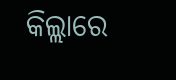କିଲ୍ଲାରେ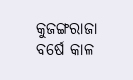କୁଜଙ୍ଗରାଜା ବର୍ଷେ କାଳ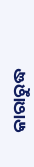କାରାରୁଦ୍ଧ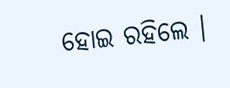ହୋଇ ରହିଲେ ।